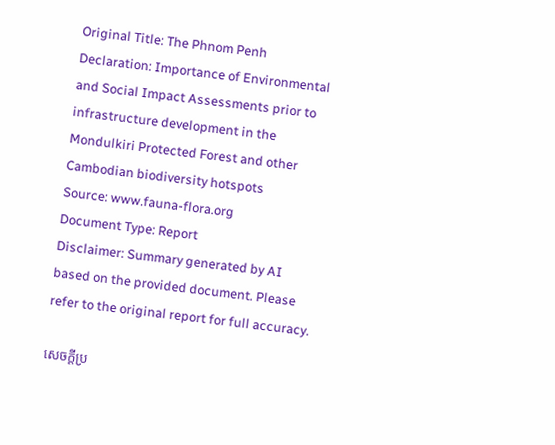Original Title: The Phnom Penh Declaration: Importance of Environmental and Social Impact Assessments prior to infrastructure development in the Mondulkiri Protected Forest and other Cambodian biodiversity hotspots
Source: www.fauna-flora.org
Document Type: Report
Disclaimer: Summary generated by AI based on the provided document. Please refer to the original report for full accuracy.

សេចក្តីប្រ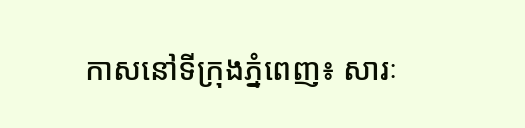កាសនៅទីក្រុងភ្នំពេញ៖ សារៈ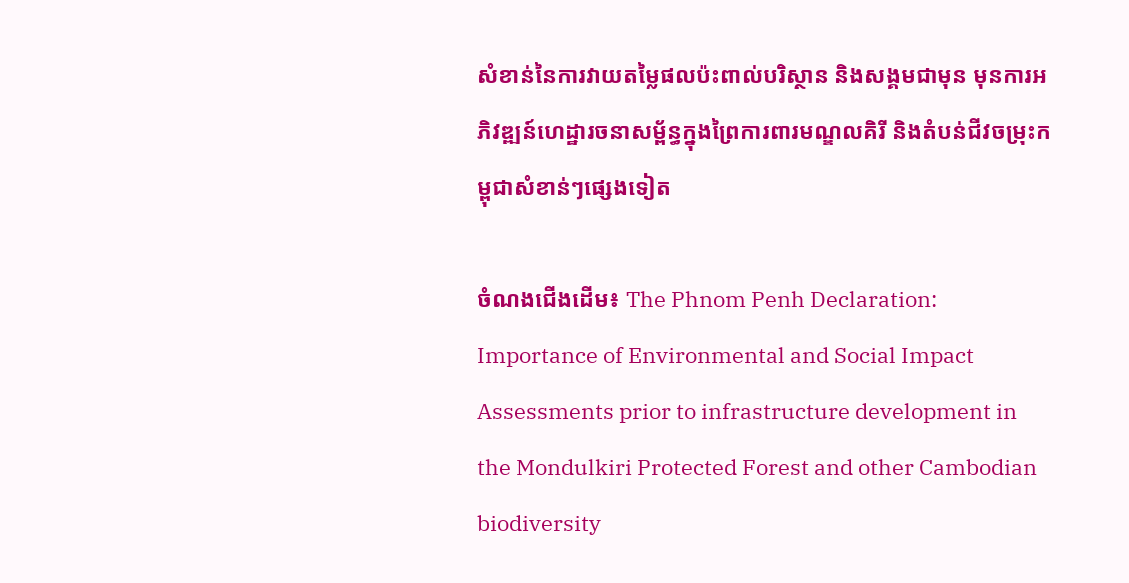សំខាន់នៃការវាយតម្លៃផលប៉ះពាល់បរិស្ថាន និងសង្គមជាមុន មុនការអភិវឌ្ឍន៍ហេដ្ឋារចនាសម្ព័ន្ធក្នុងព្រៃការពារមណ្ឌលគិរី និងតំបន់ជីវចម្រុះកម្ពុជាសំខាន់ៗផ្សេងទៀត

ចំណងជើងដើម៖ The Phnom Penh Declaration: Importance of Environmental and Social Impact Assessments prior to infrastructure development in the Mondulkiri Protected Forest and other Cambodian biodiversity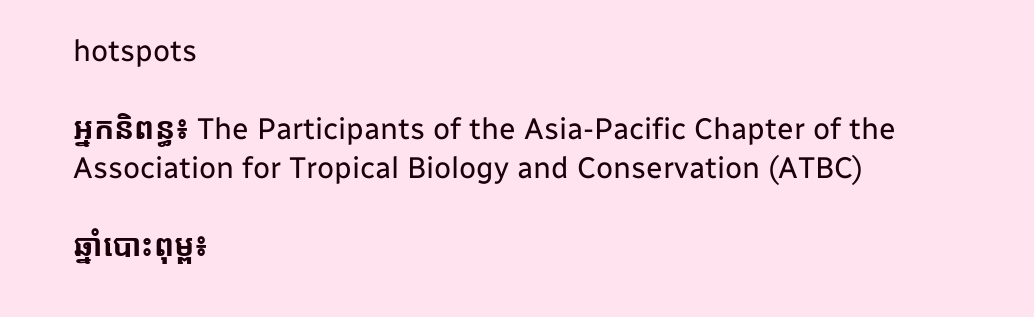hotspots

អ្នកនិពន្ធ៖ The Participants of the Asia-Pacific Chapter of the Association for Tropical Biology and Conservation (ATBC)

ឆ្នាំបោះពុម្ព៖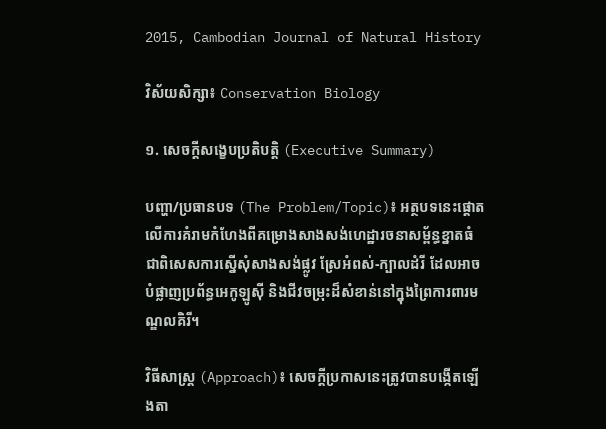2015, Cambodian Journal of Natural History

វិស័យសិក្សា៖ Conservation Biology

១. សេចក្តីសង្ខេបប្រតិបត្តិ (Executive Summary)

បញ្ហា/ប្រធានបទ (The Problem/Topic)៖ អត្ថបទនេះផ្តោតលើការគំរាមកំហែងពីគម្រោងសាងសង់ហេដ្ឋារចនាសម្ព័ន្ធខ្នាតធំ ជាពិសេសការស្នើសុំសាងសង់ផ្លូវ ស្រែអំពស់-ក្បាលដំរី ដែលអាចបំផ្លាញប្រព័ន្ធអេកូឡូស៊ី និងជីវចម្រុះដ៏សំខាន់នៅក្នុងព្រៃការពារមណ្ឌលគិរី។

វិធីសាស្ត្រ (Approach)៖ សេចក្តីប្រកាសនេះត្រូវបានបង្កើតឡើងតា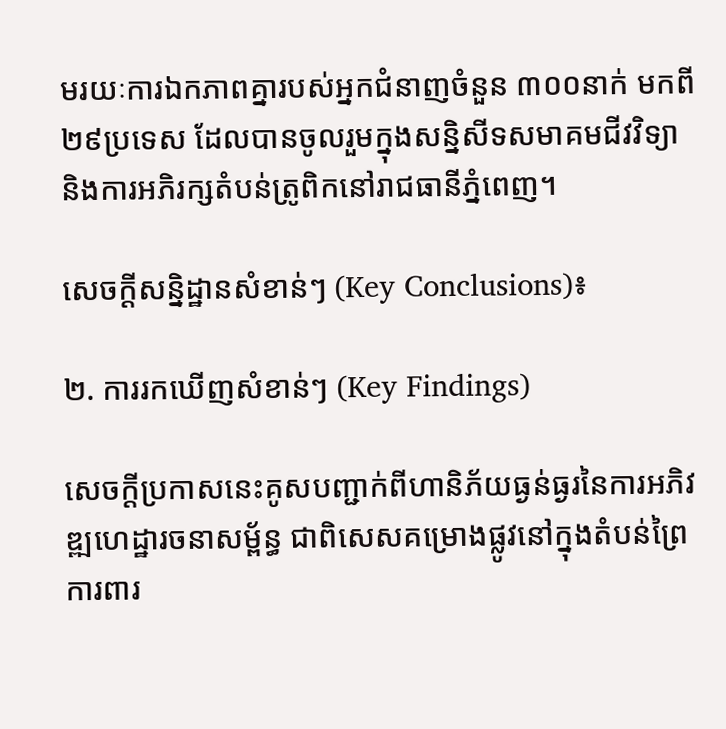មរយៈការឯកភាពគ្នារបស់អ្នកជំនាញចំនួន ៣០០នាក់ មកពី ២៩ប្រទេស ដែលបានចូលរួមក្នុងសន្និសីទសមាគមជីវវិទ្យា និងការអភិរក្សតំបន់ត្រូពិកនៅរាជធានីភ្នំពេញ។

សេចក្តីសន្និដ្ឋានសំខាន់ៗ (Key Conclusions)៖

២. ការរកឃើញសំខាន់ៗ (Key Findings)

សេចក្តីប្រកាសនេះគូសបញ្ជាក់ពីហានិភ័យធ្ងន់ធ្ងរនៃការអភិវឌ្ឍហេដ្ឋារចនាសម្ព័ន្ធ ជាពិសេសគម្រោងផ្លូវនៅក្នុងតំបន់ព្រៃការពារ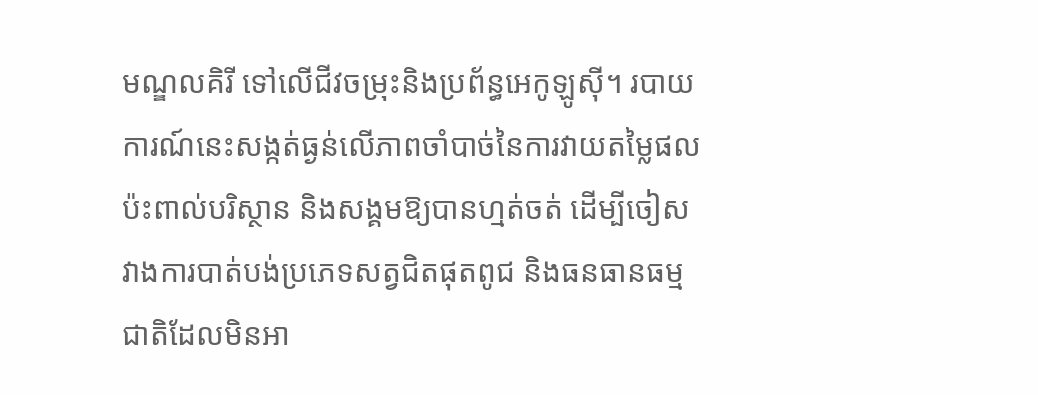មណ្ឌលគិរី ទៅលើជីវចម្រុះនិងប្រព័ន្ធអេកូឡូស៊ី។ របាយការណ៍នេះសង្កត់ធ្ងន់លើភាពចាំបាច់នៃការវាយតម្លៃផលប៉ះពាល់បរិស្ថាន និងសង្គមឱ្យបានហ្មត់ចត់ ដើម្បីចៀសវាងការបាត់បង់ប្រភេទសត្វជិតផុតពូជ និងធនធានធម្មជាតិដែលមិនអា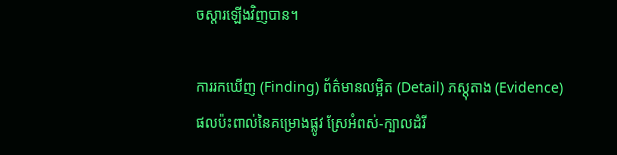ចស្តារឡើងវិញបាន។

ការរកឃើញ (Finding) ព័ត៌មានលម្អិត (Detail) ភស្តុតាង (Evidence)
ផលប៉ះពាល់នៃគម្រោងផ្លូវ ស្រែអំពស់-ក្បាលដំរី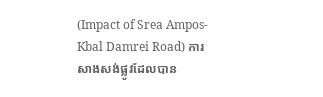(Impact of Srea Ampos-Kbal Damrei Road) ការសាងសង់ផ្លូវដែលបាន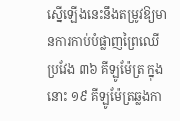ស្នើឡើងនេះនឹងតម្រូវឱ្យមានការកាប់បំផ្លាញព្រៃឈើប្រវែង ៣៦ គីឡូម៉ែត្រ ក្នុងនោះ ១៩ គីឡូម៉ែត្រឆ្លងកា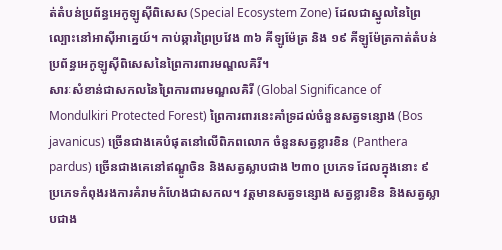ត់តំបន់ប្រព័ន្ធអេកូឡូស៊ីពិសេស (Special Ecosystem Zone) ដែលជាស្នូលនៃព្រៃល្បោះនៅអាស៊ីអាគ្នេយ៍។ កាប់ឆ្ការព្រៃប្រវែង ៣៦ គីឡូម៉ែត្រ និង ១៩ គីឡូម៉ែត្រកាត់តំបន់ប្រព័ន្ធអេកូឡូស៊ីពិសេសនៃព្រៃការពារមណ្ឌលគិរី។
សារៈសំខាន់ជាសកលនៃព្រៃការពារមណ្ឌលគិរី (Global Significance of Mondulkiri Protected Forest) ព្រៃការពារនេះគាំទ្រដល់ចំនួនសត្វទន្សោង (Bos javanicus) ច្រើនជាងគេបំផុតនៅលើពិភពលោក ចំនួនសត្វខ្លារខិន (Panthera pardus) ច្រើនជាងគេនៅឥណ្ឌូចិន និងសត្វស្លាបជាង ២៣០ ប្រភេទ ដែលក្នុងនោះ ៩ ប្រភេទកំពុងរងការគំរាមកំហែងជាសកល។ វត្តមានសត្វទន្សោង សត្វខ្លារខិន និងសត្វស្លាបជាង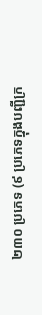២៣០ ប្រភេទ (៩ ប្រភេទក្នុងបញ្ជីក្រ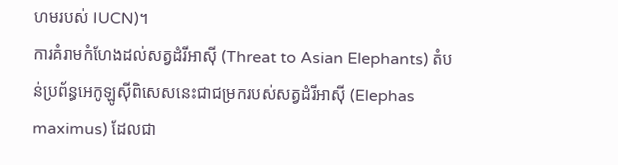ហមរបស់ IUCN)។
ការគំរាមកំហែងដល់សត្វដំរីអាស៊ី (Threat to Asian Elephants) តំបន់ប្រព័ន្ធអេកូឡូស៊ីពិសេសនេះជាជម្រករបស់សត្វដំរីអាស៊ី (Elephas maximus) ដែលជា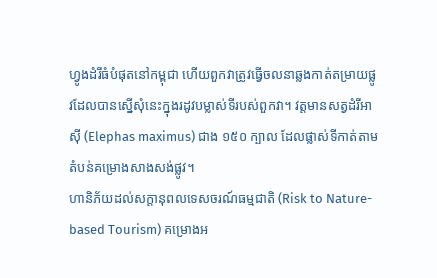ហ្វូងដំរីធំបំផុតនៅកម្ពុជា ហើយពួកវាត្រូវធ្វើចលនាឆ្លងកាត់តម្រាយផ្លូវដែលបានស្នើសុំនេះក្នុងរដូវបម្លាស់ទីរបស់ពួកវា។ វត្តមានសត្វដំរីអាស៊ី (Elephas maximus) ជាង ១៥០ ក្បាល ដែលផ្លាស់ទីកាត់តាមតំបន់គម្រោងសាងសង់ផ្លូវ។
ហានិភ័យដល់សក្តានុពលទេសចរណ៍ធម្មជាតិ (Risk to Nature-based Tourism) គម្រោងអ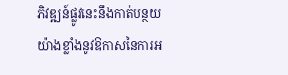ភិវឌ្ឍន៍ផ្លូវនេះនឹងកាត់បន្ថយយ៉ាងខ្លាំងនូវឱកាសនៃការអ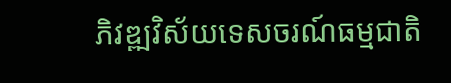ភិវឌ្ឍវិស័យទេសចរណ៍ធម្មជាតិ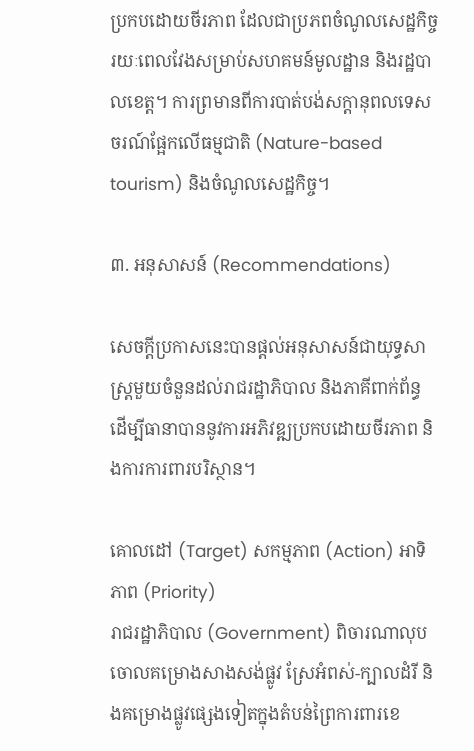ប្រកបដោយចីរភាព ដែលជាប្រភពចំណូលសេដ្ឋកិច្ចរយៈពេលវែងសម្រាប់សហគមន៍មូលដ្ឋាន និងរដ្ឋបាលខេត្ត។ ការព្រមានពីការបាត់បង់សក្តានុពលទេសចរណ៍ផ្អែកលើធម្មជាតិ (Nature-based tourism) និងចំណូលសេដ្ឋកិច្ច។

៣. អនុសាសន៍ (Recommendations)

សេចក្តីប្រកាសនេះបានផ្តល់អនុសាសន៍ជាយុទ្ធសាស្រ្តមួយចំនួនដល់រាជរដ្ឋាភិបាល និងភាគីពាក់ព័ន្ធ ដើម្បីធានាបាននូវការអភិវឌ្ឍប្រកបដោយចីរភាព និងការការពារបរិស្ថាន។

គោលដៅ (Target) សកម្មភាព (Action) អាទិភាព (Priority)
រាជរដ្ឋាភិបាល (Government) ពិចារណាលុបចោលគម្រោងសាងសង់ផ្លូវ ស្រែអំពស់-ក្បាលដំរី និងគម្រោងផ្លូវផ្សេងទៀតក្នុងតំបន់ព្រៃការពារខេ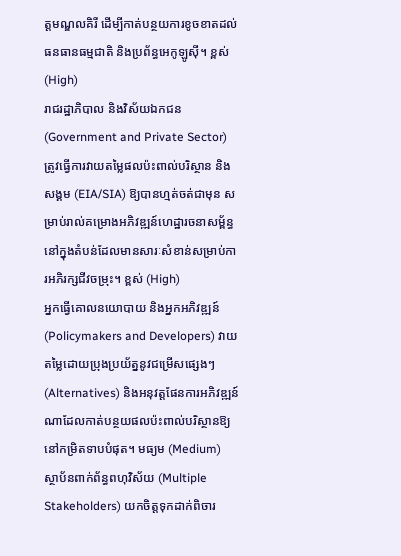ត្តមណ្ឌលគិរី ដើម្បីកាត់បន្ថយការខូចខាតដល់ធនធានធម្មជាតិ និងប្រព័ន្ធអេកូឡូស៊ី។ ខ្ពស់ (High)
រាជរដ្ឋាភិបាល និងវិស័យឯកជន (Government and Private Sector) ត្រូវធ្វើការវាយតម្លៃផលប៉ះពាល់បរិស្ថាន និងសង្គម (EIA/SIA) ឱ្យបានហ្មត់ចត់ជាមុន សម្រាប់រាល់គម្រោងអភិវឌ្ឍន៍ហេដ្ឋារចនាសម្ព័ន្ធនៅក្នុងតំបន់ដែលមានសារៈសំខាន់សម្រាប់ការអភិរក្សជីវចម្រុះ។ ខ្ពស់ (High)
អ្នកធ្វើគោលនយោបាយ និងអ្នកអភិវឌ្ឍន៍ (Policymakers and Developers) វាយតម្លៃដោយប្រុងប្រយ័ត្ននូវជម្រើសផ្សេងៗ (Alternatives) និងអនុវត្តផែនការអភិវឌ្ឍន៍ណាដែលកាត់បន្ថយផលប៉ះពាល់បរិស្ថានឱ្យនៅកម្រិតទាបបំផុត។ មធ្យម (Medium)
ស្ថាប័នពាក់ព័ន្ធពហុវិស័យ (Multiple Stakeholders) យកចិត្តទុកដាក់ពិចារ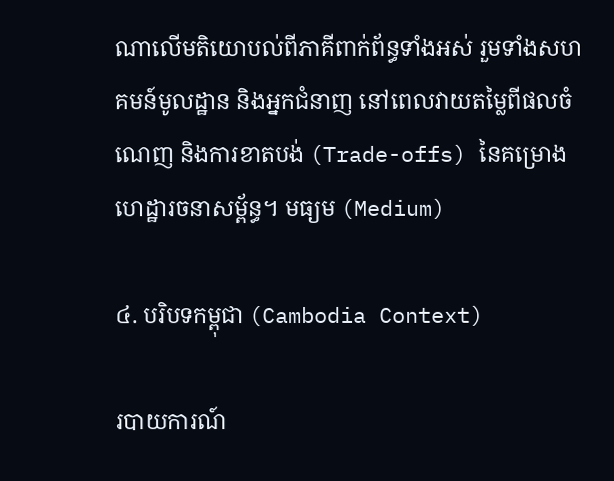ណាលើមតិយោបល់ពីភាគីពាក់ព័ន្ធទាំងអស់ រួមទាំងសហគមន៍មូលដ្ឋាន និងអ្នកជំនាញ នៅពេលវាយតម្លៃពីផលចំណេញ និងការខាតបង់ (Trade-offs) នៃគម្រោងហេដ្ឋារចនាសម្ព័ន្ធ។ មធ្យម (Medium)

៤. បរិបទកម្ពុជា (Cambodia Context)

របាយការណ៍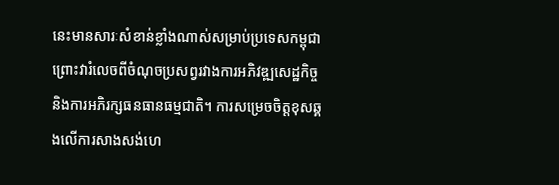នេះមានសារៈសំខាន់ខ្លាំងណាស់សម្រាប់ប្រទេសកម្ពុជា ព្រោះវារំលេចពីចំណុចប្រសព្វរវាងការអភិវឌ្ឍសេដ្ឋកិច្ច និងការអភិរក្សធនធានធម្មជាតិ។ ការសម្រេចចិត្តខុសឆ្គងលើការសាងសង់ហេ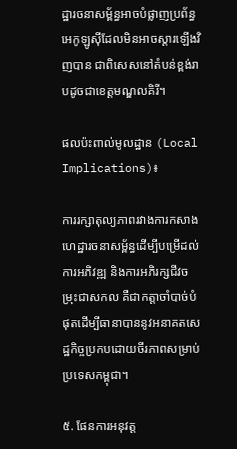ដ្ឋារចនាសម្ព័ន្ធអាចបំផ្លាញប្រព័ន្ធអេកូឡូស៊ីដែលមិនអាចស្តារឡើងវិញបាន ជាពិសេសនៅតំបន់ខ្ពង់រាបដូចជាខេត្តមណ្ឌលគិរី។

ផលប៉ះពាល់មូលដ្ឋាន (Local Implications)៖

ការរក្សាតុល្យភាពរវាងការកសាងហេដ្ឋារចនាសម្ព័ន្ធដើម្បីបម្រើដល់ការអភិវឌ្ឍ និងការអភិរក្សជីវចម្រុះជាសកល គឺជាកត្តាចាំបាច់បំផុតដើម្បីធានាបាននូវអនាគតសេដ្ឋកិច្ចប្រកបដោយចីរភាពសម្រាប់ប្រទេសកម្ពុជា។

៥. ផែនការអនុវត្ត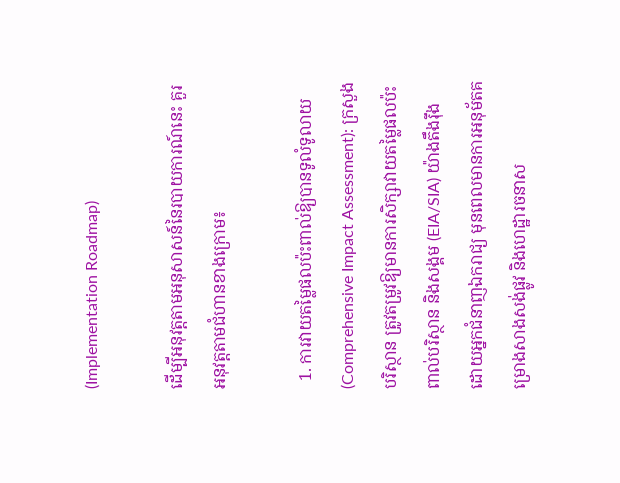(Implementation Roadmap)

ដើម្បីអនុវត្តតាមអនុសាសន៍នៃរបាយការណ៍នេះ គួរអនុវត្តតាមជំហានខាងក្រោម៖

  1. ការវាយតម្លៃផលប៉ះពាល់ឱ្យបានទូលំទូលាយ (Comprehensive Impact Assessment): ក្រសួងបរិស្ថាន ត្រូវតម្រូវឱ្យមានការសិក្សាវាយតម្លៃផលប៉ះពាល់បរិស្ថាន និងសង្គម (EIA/SIA) យ៉ាងតឹងរ៉ឹង ដោយអ្នកជំនាញឯករាជ្យ មុនពេលមានការអនុម័តគម្រោងសាងសង់ផ្លូវ និងហេដ្ឋារចនាស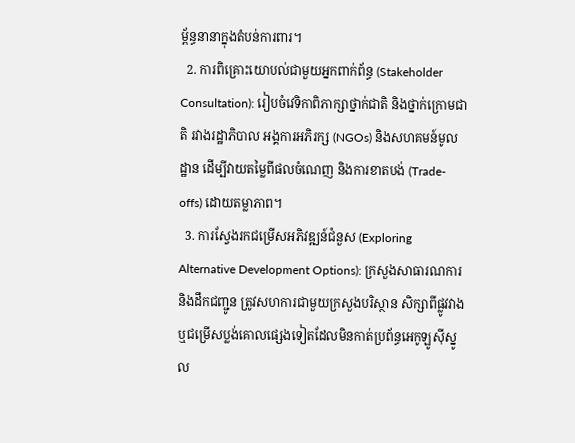ម្ព័ន្ធនានាក្នុងតំបន់ការពារ។
  2. ការពិគ្រោះយោបល់ជាមួយអ្នកពាក់ព័ន្ធ (Stakeholder Consultation): រៀបចំវេទិកាពិភាក្សាថ្នាក់ជាតិ និងថ្នាក់ក្រោមជាតិ រវាងរដ្ឋាភិបាល អង្គការអភិរក្ស (NGOs) និងសហគមន៍មូលដ្ឋាន ដើម្បីវាយតម្លៃពីផលចំណេញ និងការខាតបង់ (Trade-offs) ដោយតម្លាភាព។
  3. ការស្វែងរកជម្រើសអភិវឌ្ឍន៍ជំនួស (Exploring Alternative Development Options): ក្រសួងសាធារណការ និងដឹកជញ្ជូន ត្រូវសហការជាមួយក្រសួងបរិស្ថាន សិក្សាពីផ្លូវវាង ឬជម្រើសប្លង់គោលផ្សេងទៀតដែលមិនកាត់ប្រព័ន្ធអេកូឡូស៊ីស្នូល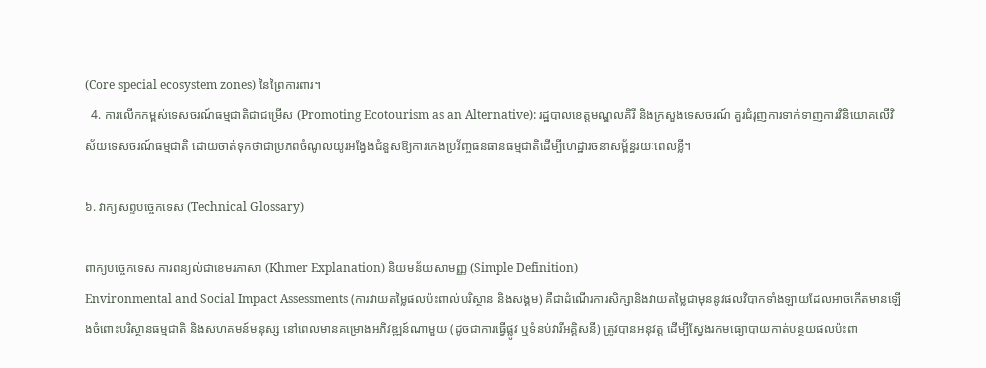(Core special ecosystem zones) នៃព្រៃការពារ។
  4. ការលើកកម្ពស់ទេសចរណ៍ធម្មជាតិជាជម្រើស (Promoting Ecotourism as an Alternative): រដ្ឋបាលខេត្តមណ្ឌលគិរី និងក្រសួងទេសចរណ៍ គួរជំរុញការទាក់ទាញការវិនិយោគលើវិស័យទេសចរណ៍ធម្មជាតិ ដោយចាត់ទុកថាជាប្រភពចំណូលយូរអង្វែងជំនួសឱ្យការកេងប្រវ័ញ្ចធនធានធម្មជាតិដើម្បីហេដ្ឋារចនាសម្ព័ន្ធរយៈពេលខ្លី។

៦. វាក្យសព្ទបច្ចេកទេស (Technical Glossary)

ពាក្យបច្ចេកទេស ការពន្យល់ជាខេមរភាសា (Khmer Explanation) និយមន័យសាមញ្ញ (Simple Definition)
Environmental and Social Impact Assessments (ការវាយតម្លៃផលប៉ះពាល់បរិស្ថាន និងសង្គម) គឺជាដំណើរការសិក្សានិងវាយតម្លៃជាមុននូវផលវិបាកទាំងឡាយដែលអាចកើតមានឡើងចំពោះបរិស្ថានធម្មជាតិ និងសហគមន៍មនុស្ស នៅពេលមានគម្រោងអភិវឌ្ឍន៍ណាមួយ (ដូចជាការធ្វើផ្លូវ ឬទំនប់វារីអគ្គិសនី) ត្រូវបានអនុវត្ត ដើម្បីស្វែងរកមធ្យោបាយកាត់បន្ថយផលប៉ះពា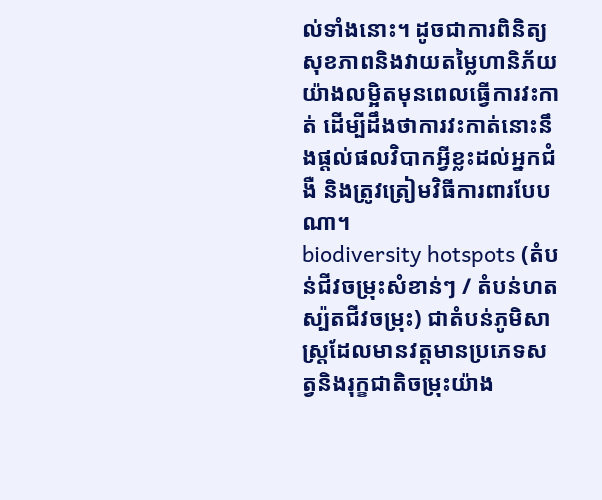ល់ទាំងនោះ។ ដូចជាការពិនិត្យសុខភាពនិងវាយតម្លៃហានិភ័យយ៉ាងលម្អិតមុនពេលធ្វើការវះកាត់ ដើម្បីដឹងថាការវះកាត់នោះនឹងផ្តល់ផលវិបាកអ្វីខ្លះដល់អ្នកជំងឺ និងត្រូវត្រៀមវិធីការពារបែបណា។
biodiversity hotspots (តំបន់ជីវចម្រុះសំខាន់ៗ / តំបន់ហតស្ប៉តជីវចម្រុះ) ជាតំបន់ភូមិសាស្ត្រដែលមានវត្តមានប្រភេទសត្វនិងរុក្ខជាតិចម្រុះយ៉ាង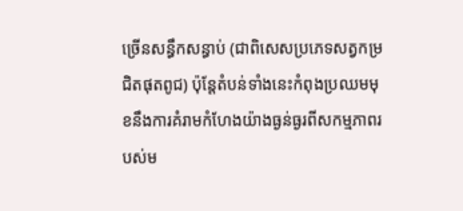ច្រើនសន្ធឹកសន្ធាប់ (ជាពិសេសប្រភេទសត្វកម្រជិតផុតពូជ) ប៉ុន្តែតំបន់ទាំងនេះកំពុងប្រឈមមុខនឹងការគំរាមកំហែងយ៉ាងធ្ងន់ធ្ងរពីសកម្មភាពរបស់ម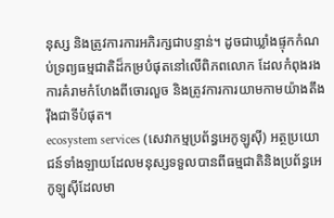នុស្ស និងត្រូវការការអភិរក្សជាបន្ទាន់។ ដូចជាឃ្លាំងផ្ទុកកំណប់ទ្រព្យធម្មជាតិដ៏កម្របំផុតនៅលើពិភពលោក ដែលកំពុងរងការគំរាមកំហែងពីចោរលួច និងត្រូវការការយាមកាមយ៉ាងតឹងរ៉ឹងជាទីបំផុត។
ecosystem services (សេវាកម្មប្រព័ន្ធអេកូឡូស៊ី) អត្ថប្រយោជន៍ទាំងឡាយដែលមនុស្សទទួលបានពីធម្មជាតិនិងប្រព័ន្ធអេកូឡូស៊ីដែលមា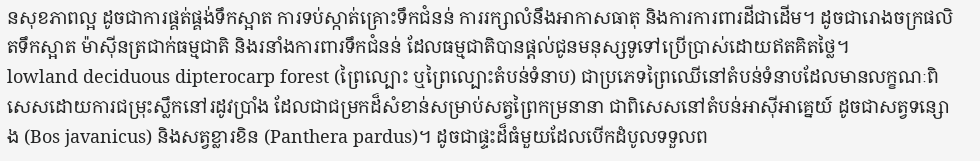នសុខភាពល្អ ដូចជាការផ្គត់ផ្គង់ទឹកស្អាត ការទប់ស្កាត់គ្រោះទឹកជំនន់ ការរក្សាលំនឹងអាកាសធាតុ និងការការពារដីជាដើម។ ដូចជារោងចក្រផលិតទឹកស្អាត ម៉ាស៊ីនត្រជាក់ធម្មជាតិ និងរនាំងការពារទឹកជំនន់ ដែលធម្មជាតិបានផ្តល់ជូនមនុស្សទូទៅប្រើប្រាស់ដោយឥតគិតថ្លៃ។
lowland deciduous dipterocarp forest (ព្រៃល្បោះ ឬព្រៃល្បោះតំបន់ទំនាប) ជាប្រភេទព្រៃឈើនៅតំបន់ទំនាបដែលមានលក្ខណៈពិសេសដោយការជម្រុះស្លឹកនៅរដូវប្រាំង ដែលជាជម្រកដ៏សំខាន់សម្រាប់សត្វព្រៃកម្រនានា ជាពិសេសនៅតំបន់អាស៊ីអាគ្នេយ៍ ដូចជាសត្វទន្សោង (Bos javanicus) និងសត្វខ្លារខិន (Panthera pardus)។ ដូចជាផ្ទះដ៏ធំមួយដែលបើកដំបូលទទួលព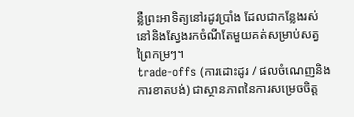ន្លឺព្រះអាទិត្យនៅរដូវប្រាំង ដែលជាកន្លែងរស់នៅនិងស្វែងរកចំណីតែមួយគត់សម្រាប់សត្វព្រៃកម្រៗ។
trade-offs (ការដោះដូរ / ផលចំណេញនិងការខាតបង់) ជាស្ថានភាពនៃការសម្រេចចិត្ត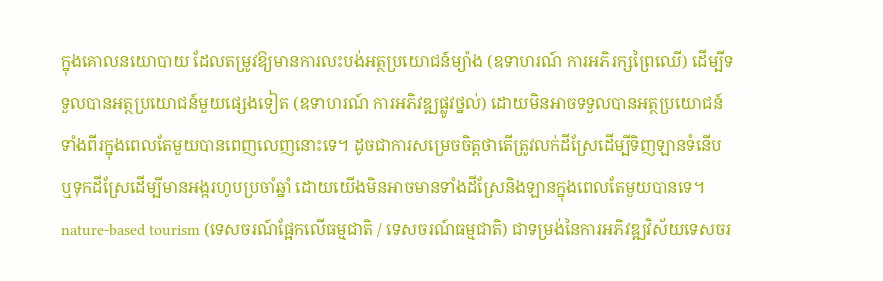ក្នុងគោលនយោបាយ ដែលតម្រូវឱ្យមានការលះបង់អត្ថប្រយោជន៍ម្យ៉ាង (ឧទាហរណ៍ ការអភិរក្សព្រៃឈើ) ដើម្បីទទួលបានអត្ថប្រយោជន៍មួយផ្សេងទៀត (ឧទាហរណ៍ ការអភិវឌ្ឍផ្លូវថ្នល់) ដោយមិនអាចទទួលបានអត្ថប្រយោជន៍ទាំងពីរក្នុងពេលតែមួយបានពេញលេញនោះទេ។ ដូចជាការសម្រេចចិត្តថាតើត្រូវលក់ដីស្រែដើម្បីទិញឡានទំនើប ឬទុកដីស្រែដើម្បីមានអង្ករហូបប្រចាំឆ្នាំ ដោយយើងមិនអាចមានទាំងដីស្រែនិងឡានក្នុងពេលតែមួយបានទេ។
nature-based tourism (ទេសចរណ៍ផ្អែកលើធម្មជាតិ / ទេសចរណ៍ធម្មជាតិ) ជាទម្រង់នៃការអភិវឌ្ឍវិស័យទេសចរ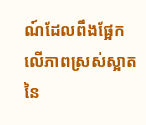ណ៍ដែលពឹងផ្អែកលើភាពស្រស់ស្អាតនៃ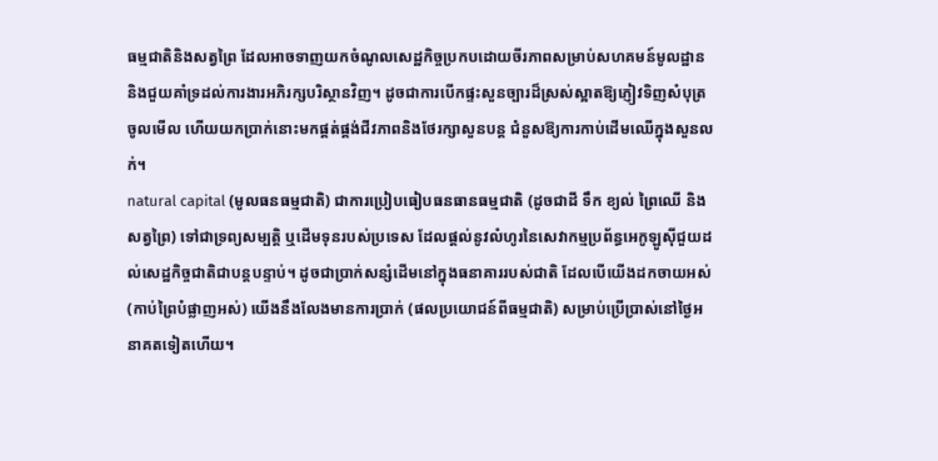ធម្មជាតិនិងសត្វព្រៃ ដែលអាចទាញយកចំណូលសេដ្ឋកិច្ចប្រកបដោយចីរភាពសម្រាប់សហគមន៍មូលដ្ឋាន និងជួយគាំទ្រដល់ការងារអភិរក្សបរិស្ថានវិញ។ ដូចជាការបើកផ្ទះសួនច្បារដ៏ស្រស់ស្អាតឱ្យភ្ញៀវទិញសំបុត្រចូលមើល ហើយយកប្រាក់នោះមកផ្គត់ផ្គង់ជីវភាពនិងថែរក្សាសួនបន្ត ជំនួសឱ្យការកាប់ដើមឈើក្នុងសួនលក់។
natural capital (មូលធនធម្មជាតិ) ជាការប្រៀបធៀបធនធានធម្មជាតិ (ដូចជាដី ទឹក ខ្យល់ ព្រៃឈើ និងសត្វព្រៃ) ទៅជាទ្រព្យសម្បត្តិ ឬដើមទុនរបស់ប្រទេស ដែលផ្តល់នូវលំហូរនៃសេវាកម្មប្រព័ន្ធអេកូឡូស៊ីជួយដល់សេដ្ឋកិច្ចជាតិជាបន្តបន្ទាប់។ ដូចជាប្រាក់សន្សំដើមនៅក្នុងធនាគាររបស់ជាតិ ដែលបើយើងដកចាយអស់ (កាប់ព្រៃបំផ្លាញអស់) យើងនឹងលែងមានការប្រាក់ (ផលប្រយោជន៍ពីធម្មជាតិ) សម្រាប់ប្រើប្រាស់នៅថ្ងៃអនាគតទៀតហើយ។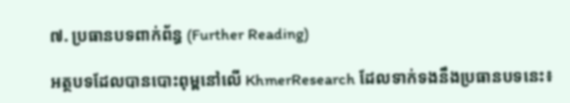៧. ប្រធានបទពាក់ព័ន្ធ (Further Reading)

អត្ថបទដែលបានបោះពុម្ពនៅលើ KhmerResearch ដែលទាក់ទងនឹងប្រធានបទនេះ៖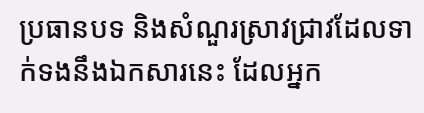ប្រធានបទ និងសំណួរស្រាវជ្រាវដែលទាក់ទងនឹងឯកសារនេះ ដែលអ្នក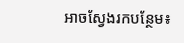អាចស្វែងរកបន្ថែម៖